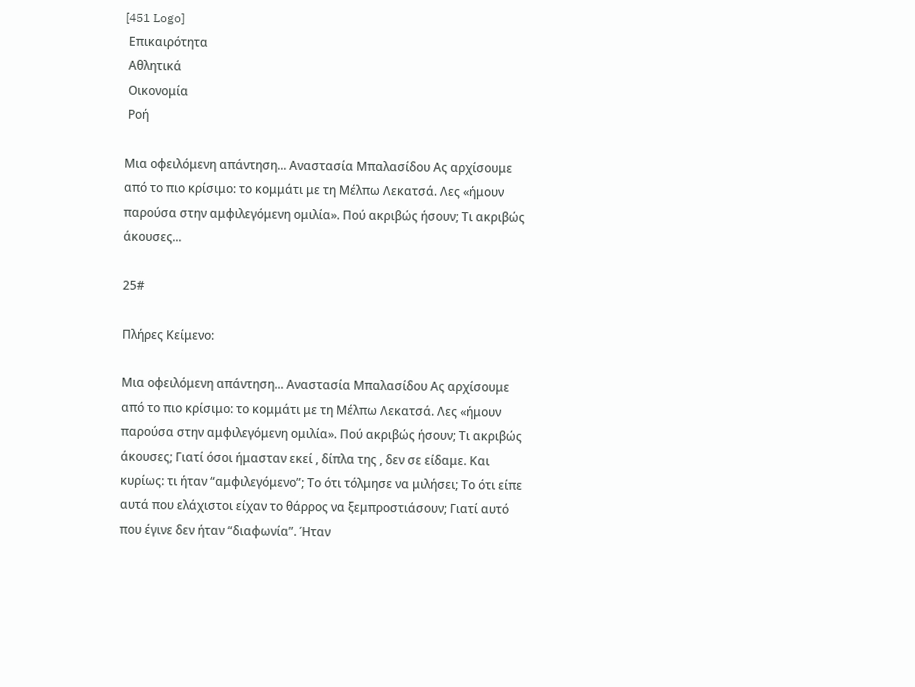[451 Logo]
 Επικαιρότητα
 Αθλητικά
 Οικονομία
 Ροή

Μια οφειλόμενη απάντηση... Αναστασία Μπαλασίδου Ας αρχίσουμε από το πιο κρίσιμο: το κομμάτι με τη Μέλπω Λεκατσά. Λες «ήμουν παρούσα στην αμφιλεγόμενη ομιλία». Πού ακριβώς ήσουν; Τι ακριβώς άκουσες...

25#

Πλήρες Κείμενο:

Μια οφειλόμενη απάντηση... Αναστασία Μπαλασίδου Ας αρχίσουμε από το πιο κρίσιμο: το κομμάτι με τη Μέλπω Λεκατσά. Λες «ήμουν παρούσα στην αμφιλεγόμενη ομιλία». Πού ακριβώς ήσουν; Τι ακριβώς άκουσες; Γιατί όσοι ήμασταν εκεί , δίπλα της , δεν σε είδαμε. Και κυρίως: τι ήταν “αμφιλεγόμενο”; Το ότι τόλμησε να μιλήσει; Το ότι είπε αυτά που ελάχιστοι είχαν το θάρρος να ξεμπροστιάσουν; Γιατί αυτό που έγινε δεν ήταν “διαφωνία”. Ήταν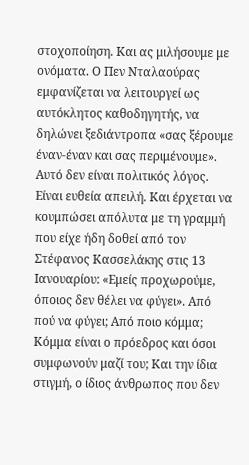στοχοποίηση. Και ας μιλήσουμε με ονόματα. Ο Πεν Νταλαούρας εμφανίζεται να λειτουργεί ως αυτόκλητος καθοδηγητής, να δηλώνει ξεδιάντροπα «σας ξέρουμε έναν-έναν και σας περιμένουμε». Αυτό δεν είναι πολιτικός λόγος. Είναι ευθεία απειλή. Και έρχεται να κουμπώσει απόλυτα με τη γραμμή που είχε ήδη δοθεί από τον Στέφανος Κασσελάκης στις 13 Ιανουαρίου: «Εμείς προχωρούμε, όποιος δεν θέλει να φύγει». Από πού να φύγει; Από ποιο κόμμα; Κόμμα είναι ο πρόεδρος και όσοι συμφωνούν μαζί του; Και την ίδια στιγμή, ο ίδιος άνθρωπος που δεν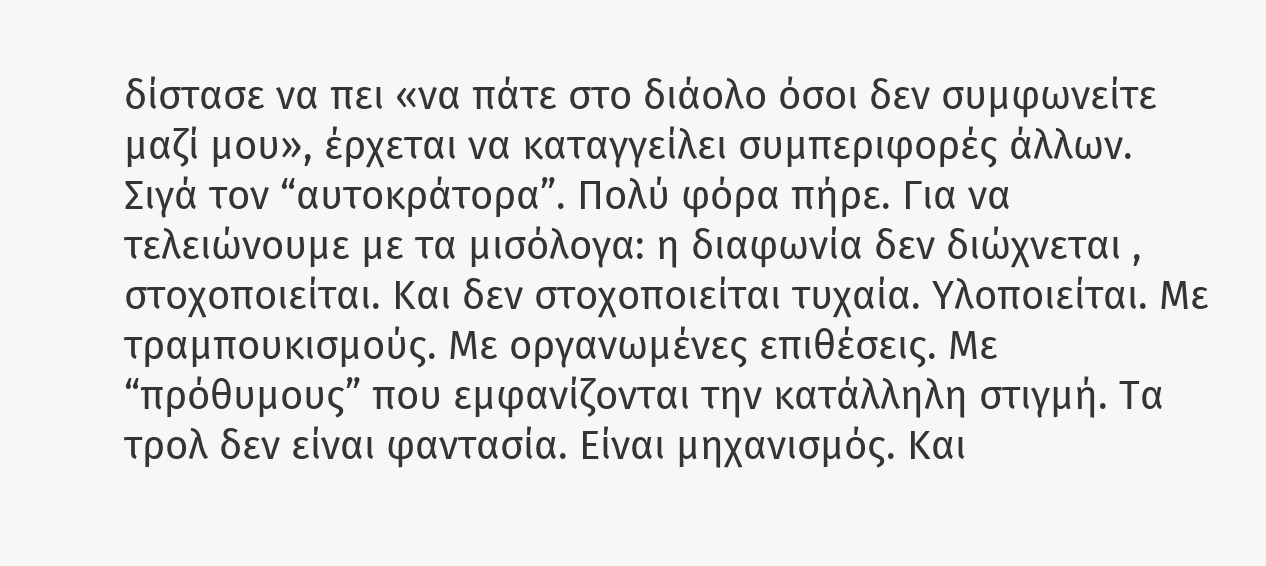δίστασε να πει «να πάτε στο διάολο όσοι δεν συμφωνείτε μαζί μου», έρχεται να καταγγείλει συμπεριφορές άλλων. Σιγά τον “αυτοκράτορα”. Πολύ φόρα πήρε. Για να τελειώνουμε με τα μισόλογα: η διαφωνία δεν διώχνεται , στοχοποιείται. Και δεν στοχοποιείται τυχαία. Υλοποιείται. Με τραμπουκισμούς. Με οργανωμένες επιθέσεις. Με “πρόθυμους” που εμφανίζονται την κατάλληλη στιγμή. Τα τρολ δεν είναι φαντασία. Είναι μηχανισμός. Και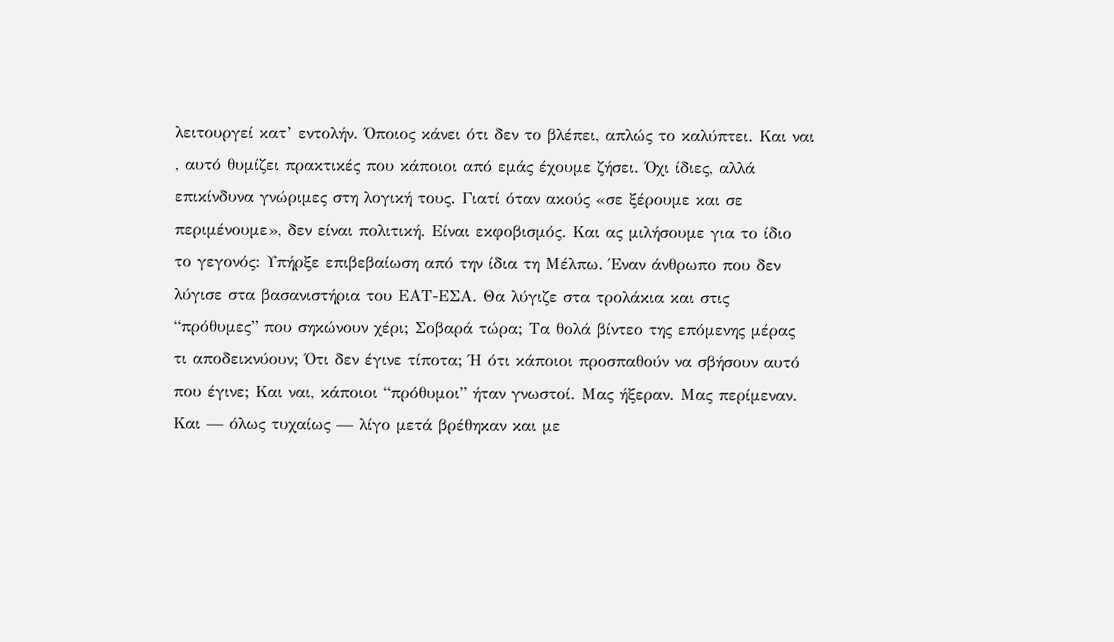λειτουργεί κατ’ εντολήν. Όποιος κάνει ότι δεν το βλέπει, απλώς το καλύπτει. Και ναι , αυτό θυμίζει πρακτικές που κάποιοι από εμάς έχουμε ζήσει. Όχι ίδιες, αλλά επικίνδυνα γνώριμες στη λογική τους. Γιατί όταν ακούς «σε ξέρουμε και σε περιμένουμε», δεν είναι πολιτική. Είναι εκφοβισμός. Και ας μιλήσουμε για το ίδιο το γεγονός: Υπήρξε επιβεβαίωση από την ίδια τη Μέλπω. Έναν άνθρωπο που δεν λύγισε στα βασανιστήρια του ΕΑΤ-ΕΣΑ. Θα λύγιζε στα τρολάκια και στις “πρόθυμες” που σηκώνουν χέρι; Σοβαρά τώρα; Τα θολά βίντεο της επόμενης μέρας τι αποδεικνύουν; Ότι δεν έγινε τίποτα; Ή ότι κάποιοι προσπαθούν να σβήσουν αυτό που έγινε; Και ναι, κάποιοι “πρόθυμοι” ήταν γνωστοί. Μας ήξεραν. Μας περίμεναν. Και — όλως τυχαίως — λίγο μετά βρέθηκαν και με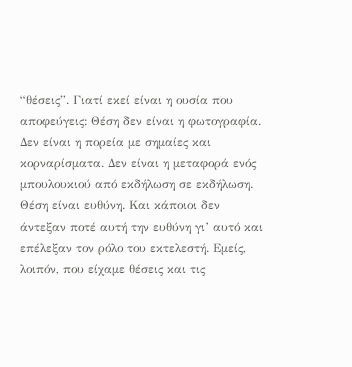“θέσεις”. Γιατί εκεί είναι η ουσία που αποφεύγεις: Θέση δεν είναι η φωτογραφία. Δεν είναι η πορεία με σημαίες και κορναρίσματα. Δεν είναι η μεταφορά ενός μπουλουκιού από εκδήλωση σε εκδήλωση. Θέση είναι ευθύνη. Και κάποιοι δεν άντεξαν ποτέ αυτή την ευθύνη γι’ αυτό και επέλεξαν τον ρόλο του εκτελεστή. Εμείς, λοιπόν, που είχαμε θέσεις και τις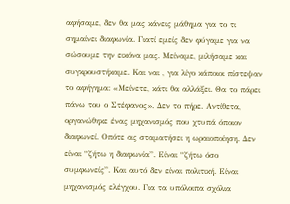αφήσαμε, δεν θα μας κάνεις μάθημα για το τι σημαίνει διαφωνία. Γιατί εμείς δεν φύγαμε για να σώσουμε την εικόνα μας. Μείναμε, μιλήσαμε και συγκρουστήκαμε. Και ναι , για λίγο κάποιοι πίστεψαν το αφήγημα: «Μείνετε, κάτι θα αλλάξει. Θα το πάρει πάνω του ο Στέφανος». Δεν το πήρε. Αντίθετα, οργανώθηκε ένας μηχανισμός που χτυπά όποιον διαφωνεί. Οπότε ας σταματήσει η ωραιοποίηση. Δεν είναι “ζήτω η διαφωνία”. Είναι “ζήτω όσο συμφωνείς”. Και αυτό δεν είναι πολιτική. Είναι μηχανισμός ελέγχου. Για τα υπόλοιπα σχόλια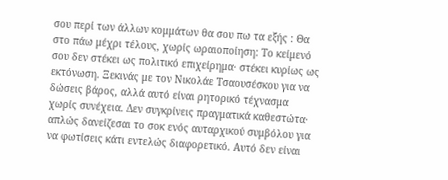σου περί των άλλων κομμάτων θα σου πω τα εξής : Θα στο πάω μέχρι τέλους, χωρίς ωραιοποίηση: Το κείμενό σου δεν στέκει ως πολιτικό επιχείρημα· στέκει κυρίως ως εκτόνωση. Ξεκινάς με τον Νικολάε Τσαουσέσκου για να δώσεις βάρος, αλλά αυτό είναι ρητορικό τέχνασμα χωρίς συνέχεια. Δεν συγκρίνεις πραγματικά καθεστώτα· απλώς δανείζεσαι το σοκ ενός αυταρχικού συμβόλου για να φωτίσεις κάτι εντελώς διαφορετικό. Αυτό δεν είναι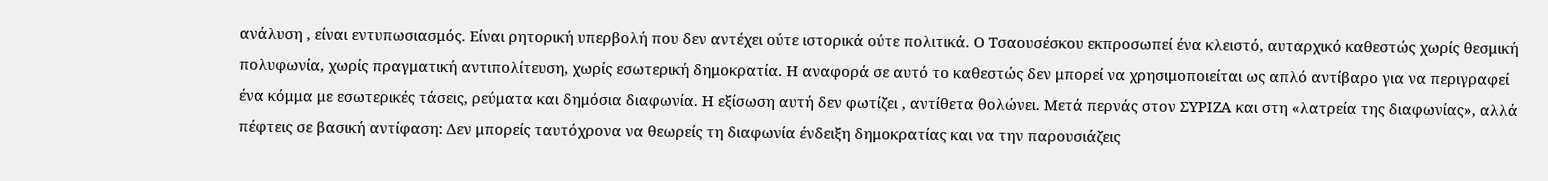ανάλυση , είναι εντυπωσιασμός. Είναι ρητορική υπερβολή που δεν αντέχει ούτε ιστορικά ούτε πολιτικά. Ο Τσαουσέσκου εκπροσωπεί ένα κλειστό, αυταρχικό καθεστώς χωρίς θεσμική πολυφωνία, χωρίς πραγματική αντιπολίτευση, χωρίς εσωτερική δημοκρατία. Η αναφορά σε αυτό το καθεστώς δεν μπορεί να χρησιμοποιείται ως απλό αντίβαρο για να περιγραφεί ένα κόμμα με εσωτερικές τάσεις, ρεύματα και δημόσια διαφωνία. Η εξίσωση αυτή δεν φωτίζει , αντίθετα θολώνει. Μετά περνάς στον ΣΥΡΙΖΑ και στη «λατρεία της διαφωνίας», αλλά πέφτεις σε βασική αντίφαση: Δεν μπορείς ταυτόχρονα να θεωρείς τη διαφωνία ένδειξη δημοκρατίας και να την παρουσιάζεις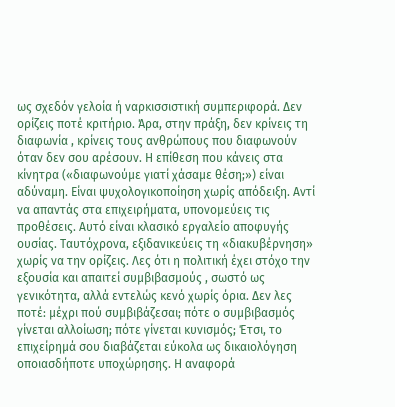ως σχεδόν γελοία ή ναρκισσιστική συμπεριφορά. Δεν ορίζεις ποτέ κριτήριο. Άρα, στην πράξη, δεν κρίνεις τη διαφωνία , κρίνεις τους ανθρώπους που διαφωνούν όταν δεν σου αρέσουν. Η επίθεση που κάνεις στα κίνητρα («διαφωνούμε γιατί χάσαμε θέση;») είναι αδύναμη. Είναι ψυχολογικοποίηση χωρίς απόδειξη. Αντί να απαντάς στα επιχειρήματα, υπονομεύεις τις προθέσεις. Αυτό είναι κλασικό εργαλείο αποφυγής ουσίας. Ταυτόχρονα, εξιδανικεύεις τη «διακυβέρνηση» χωρίς να την ορίζεις. Λες ότι η πολιτική έχει στόχο την εξουσία και απαιτεί συμβιβασμούς , σωστό ως γενικότητα, αλλά εντελώς κενό χωρίς όρια. Δεν λες ποτέ: μέχρι πού συμβιβάζεσαι; πότε ο συμβιβασμός γίνεται αλλοίωση; πότε γίνεται κυνισμός; Έτσι, το επιχείρημά σου διαβάζεται εύκολα ως δικαιολόγηση οποιασδήποτε υποχώρησης. Η αναφορά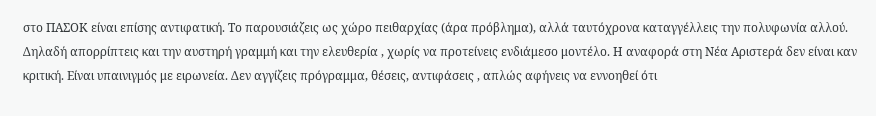στο ΠΑΣΟΚ είναι επίσης αντιφατική. Το παρουσιάζεις ως χώρο πειθαρχίας (άρα πρόβλημα), αλλά ταυτόχρονα καταγγέλλεις την πολυφωνία αλλού. Δηλαδή απορρίπτεις και την αυστηρή γραμμή και την ελευθερία , χωρίς να προτείνεις ενδιάμεσο μοντέλο. Η αναφορά στη Νέα Αριστερά δεν είναι καν κριτική. Είναι υπαινιγμός με ειρωνεία. Δεν αγγίζεις πρόγραμμα, θέσεις, αντιφάσεις , απλώς αφήνεις να εννοηθεί ότι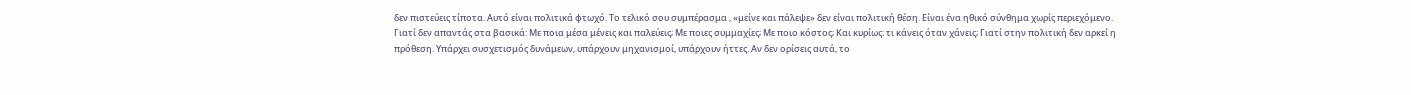δεν πιστεύεις τίποτα. Αυτό είναι πολιτικά φτωχό. Το τελικό σου συμπέρασμα , «μείνε και πάλεψε» δεν είναι πολιτική θέση. Είναι ένα ηθικό σύνθημα χωρίς περιεχόμενο. Γιατί δεν απαντάς στα βασικά: Με ποια μέσα μένεις και παλεύεις; Με ποιες συμμαχίες; Με ποιο κόστος; Και κυρίως: τι κάνεις όταν χάνεις; Γιατί στην πολιτική δεν αρκεί η πρόθεση. Υπάρχει συσχετισμός δυνάμεων, υπάρχουν μηχανισμοί, υπάρχουν ήττες. Αν δεν ορίσεις αυτά, το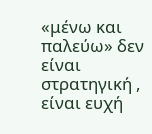«μένω και παλεύω» δεν είναι στρατηγική , είναι ευχή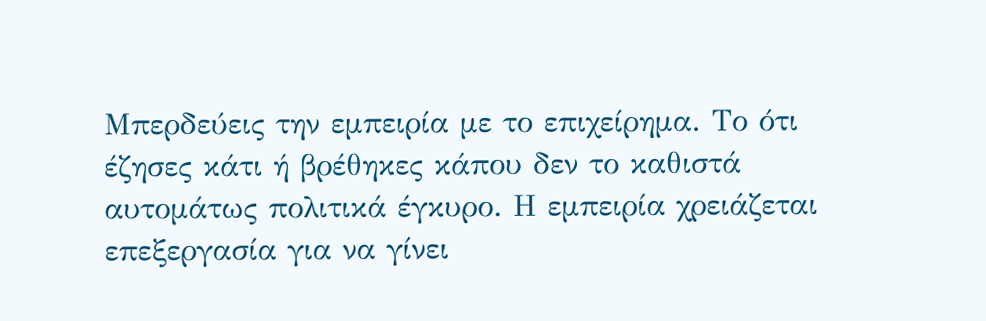Μπερδεύεις την εμπειρία με το επιχείρημα. Το ότι έζησες κάτι ή βρέθηκες κάπου δεν το καθιστά αυτομάτως πολιτικά έγκυρο. Η εμπειρία χρειάζεται επεξεργασία για να γίνει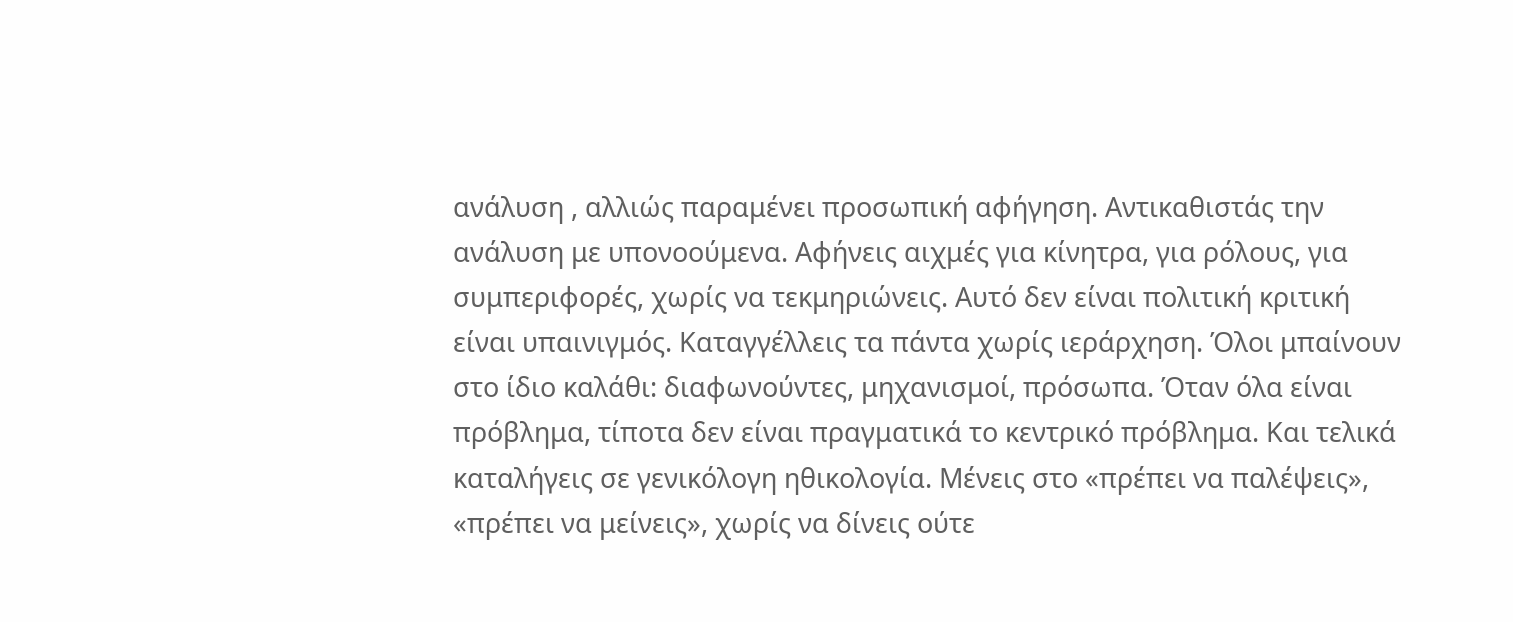ανάλυση , αλλιώς παραμένει προσωπική αφήγηση. Αντικαθιστάς την ανάλυση με υπονοούμενα. Αφήνεις αιχμές για κίνητρα, για ρόλους, για συμπεριφορές, χωρίς να τεκμηριώνεις. Αυτό δεν είναι πολιτική κριτική είναι υπαινιγμός. Καταγγέλλεις τα πάντα χωρίς ιεράρχηση. Όλοι μπαίνουν στο ίδιο καλάθι: διαφωνούντες, μηχανισμοί, πρόσωπα. Όταν όλα είναι πρόβλημα, τίποτα δεν είναι πραγματικά το κεντρικό πρόβλημα. Και τελικά καταλήγεις σε γενικόλογη ηθικολογία. Μένεις στο «πρέπει να παλέψεις», «πρέπει να μείνεις», χωρίς να δίνεις ούτε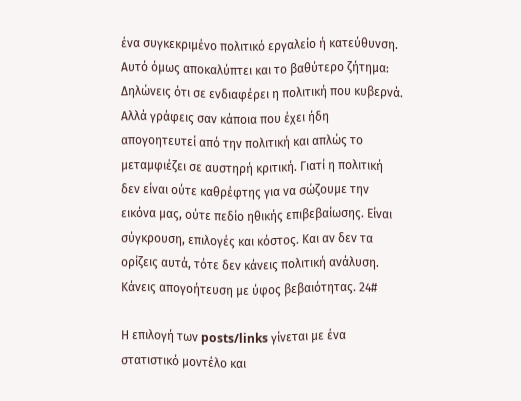ένα συγκεκριμένο πολιτικό εργαλείο ή κατεύθυνση. Αυτό όμως αποκαλύπτει και το βαθύτερο ζήτημα: Δηλώνεις ότι σε ενδιαφέρει η πολιτική που κυβερνά. Αλλά γράφεις σαν κάποια που έχει ήδη απογοητευτεί από την πολιτική και απλώς το μεταμφιέζει σε αυστηρή κριτική. Γιατί η πολιτική δεν είναι ούτε καθρέφτης για να σώζουμε την εικόνα μας, ούτε πεδίο ηθικής επιβεβαίωσης. Είναι σύγκρουση, επιλογές και κόστος. Και αν δεν τα ορίζεις αυτά, τότε δεν κάνεις πολιτική ανάλυση. Κάνεις απογοήτευση με ύφος βεβαιότητας. 24#

Η επιλογή των posts/links γίνεται με ένα στατιστικό μοντέλο και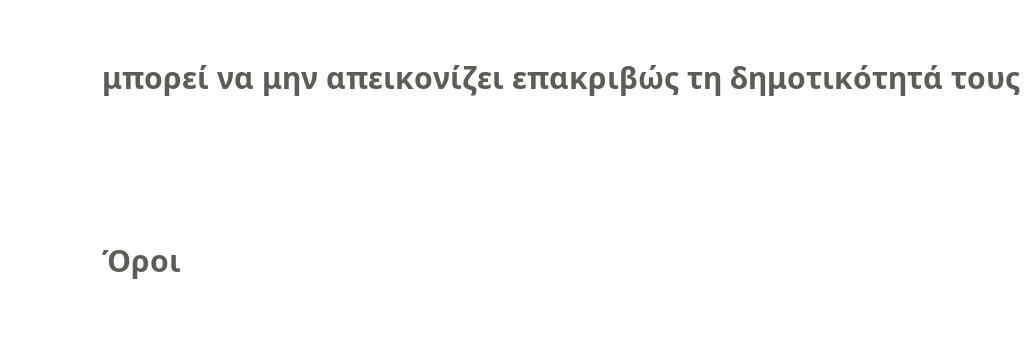μπορεί να μην απεικονίζει επακριβώς τη δημοτικότητά τους


Όροι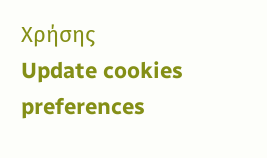Χρήσης
Update cookies preferences